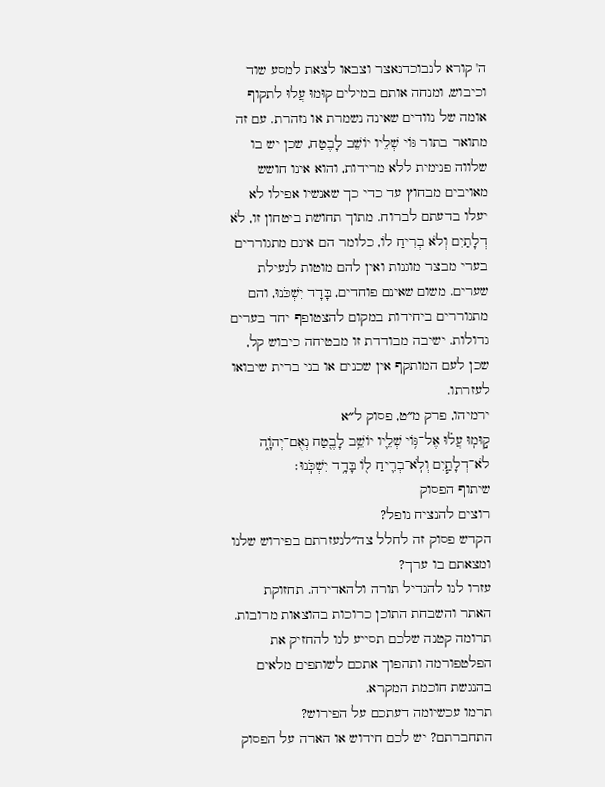ה' קורא לנבוכדנאצר וצבאו לצאת למסע שוד וכיבוש, ומנחה אותם במילים קוּמוּ עֲלוּ לתקוף אומה של נוודים שאינה נשמרת או נזהרת. עם זה מתואר בתור גּוֹי שְׁלֵיו יוֹשֵׁב לָבֶטַח, שכן יש בו שלווה פנימית ללא מרידות, והוא אינו חושש מאויבים מבחוץ עד כדי כך שאנשיו אפילו לא יעלו בדעתם לברוח. מתוך תחושת ביטחון זו, לֹא דְלָתַיִם וְלֹא בְרִיחַ לוֹ, כלומר הם אינם מתגוררים בערי מבצר מוגנות ואין להם מוטות לנעילת שערים. משום שאינם פוחדים, בָּדָד יִשְׁכֹּנוּ, והם מתגוררים ביחידות במקום להצטופף יחד בערים גדולות. ישיבה מבודדת זו מבטיחה כיבוש קל, שכן לעם המותקף אין שכנים או בני ברית שיבואו לעזרתו.
ירמיהו, פרק מ״ט, פסוק ל״א
ק֣וּמֽוּ עֲל֗וּ אֶל־גּ֥וֹי שְׁלֵ֛יו יוֹשֵׁ֥ב לָבֶ֖טַח נְאֻם־יְהֹוָ֑ה לֹא־דְלָתַ֧יִם וְלֹֽא־בְרִ֛יחַ ל֖וֹ בָּדָ֥ד יִשְׁכֹּֽנוּ׃
שיתוף הפסוק
רוצים להנציח נופל?
הקדש פסוק זה לחלל צה״לנעזרתם בפירוש שלנו ומצאתם בו ערך?
עזרו לנו להגדיל תורה ולהאדירה. תחזוקת האתר והשבחת התוכן כרוכות בהוצאות מרובות. תרומה קטנה שלכם תסייע לנו להחזיק את הפלטפורמה ותהפוך אתכם לשותפים מלאים בהנגשת חוכמת המקרא.
תרמו עכשיומה דעתכם על הפירוש?
התחברתם? יש לכם חידוש או הארה על הפסוק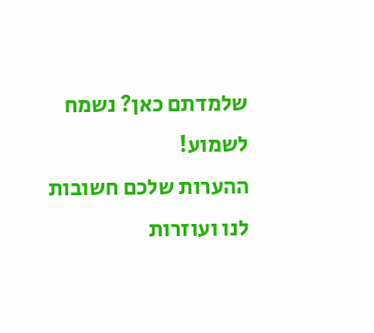שלמדתם כאן? נשמח לשמוע!
ההערות שלכם חשובות לנו ועוזרות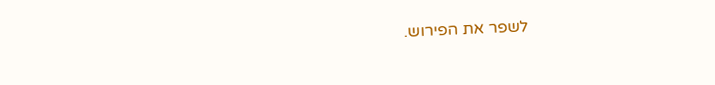לשפר את הפירוש.